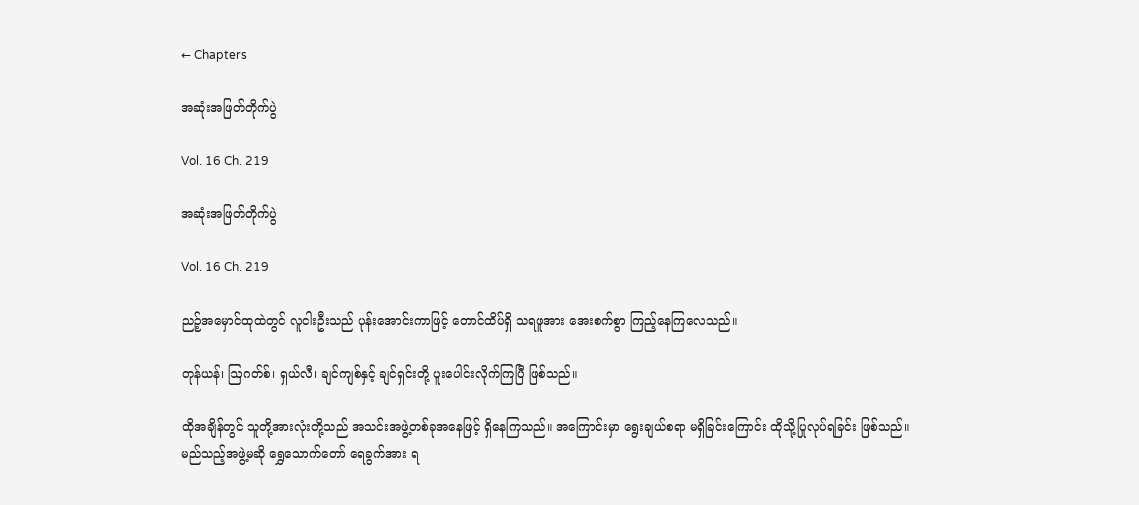← Chapters

အဆုံးအဖြတ်တိုက်ပွဲ

Vol. 16 Ch. 219

အဆုံးအဖြတ်တိုက်ပွဲ

Vol. 16 Ch. 219

ညဉ့်အမှောင်ထုထဲတွင် လူငါးဦးသည် ပုန်းအောင်းကာဖြင့် တောင်ထိပ်ရှိ သရဖူအား အေးစက်စွာ ကြည့်နေကြလေသည်။

တုန်ယန်၊ ဩဂတ်စ်၊ ရှယ်လီ၊ ချင်ကျစ်နှင့် ချင်ရှင်းတို့ ပူးပေါင်းလိုက်ကြပြီ ဖြစ်သည်။

ထိုအချိန်တွင် သူတို့အားလုံးတို့သည် အသင်းအဖွဲ့တစ်ခုအနေဖြင့် ရှိနေကြသည်။ အကြောင်းမှာ ရွေးချယ်စရာ မရှိခြင်းကြောင်း ထိုသို့ပြုလုပ်ရခြင်း ဖြစ်သည်။ မည်သည့်အဖွဲ့မဆို ရွှေသောက်တော် ရေခွက်အား ရ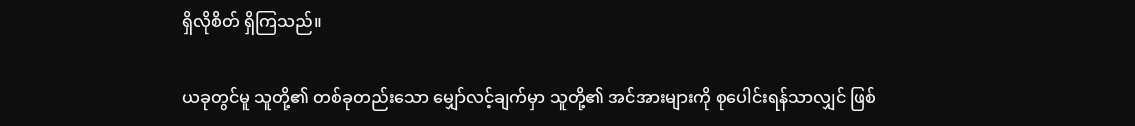ရှိလိုစိတ် ရှိကြသည်။

ယခုတွင်မူ သူတို့၏ တစ်ခုတည်းသော မျှော်လင့်ချက်မှာ သူတို့၏ အင်အားများကို စုပေါင်းရန်သာလျှင် ဖြစ်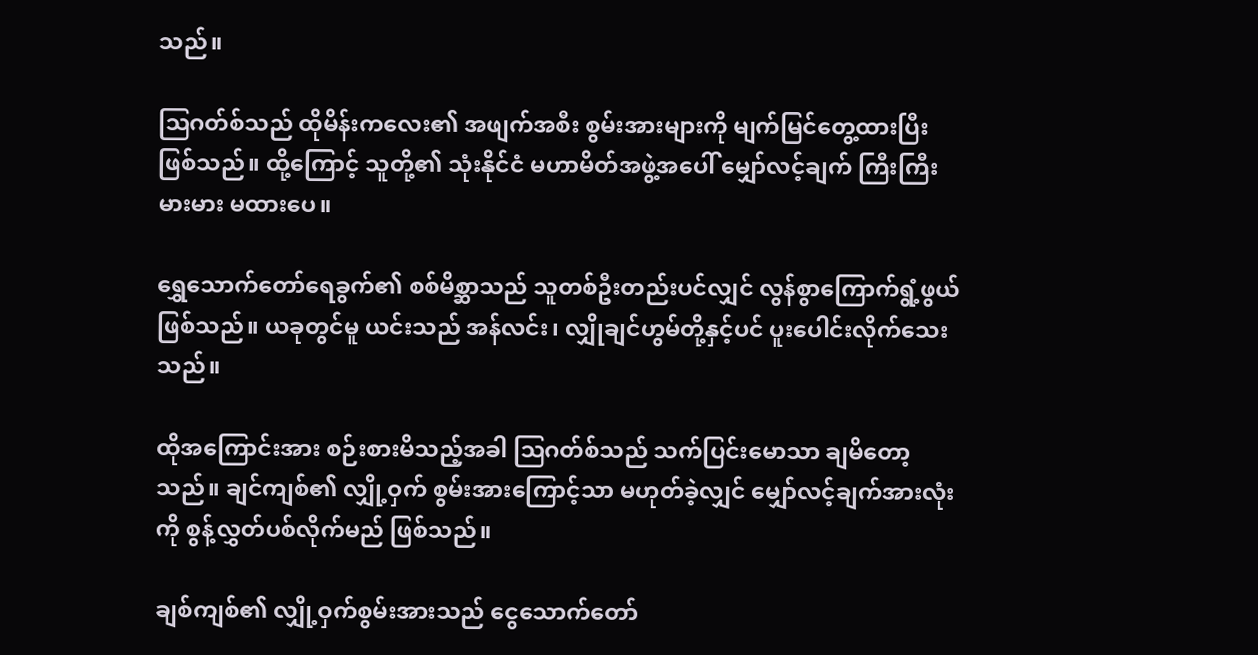သည်။

ဩဂတ်စ်သည် ထိုမိန်းကလေး၏ အဖျက်အစီး စွမ်းအားများကို မျက်မြင်တွေ့ထားပြီး ဖြစ်သည်။ ထို့ကြောင့် သူတို့၏ သုံးနိုင်ငံ မဟာမိတ်အဖွဲ့အပေါ် မျှော်လင့်ချက် ကြီးကြီးမားမား မထားပေ။

ရွှေသောက်တော်ရေခွက်၏ စစ်မိစ္ဆာသည် သူတစ်ဦးတည်းပင်လျှင် လွန်စွာကြောက်ရွံ့ဖွယ် ဖြစ်သည်။ ယခုတွင်မူ ယင်းသည် အန်လင်း၊ လျှိုချင်ဟွမ်တို့နှင့်ပင် ပူးပေါင်းလိုက်သေးသည်။

ထိုအကြောင်းအား စဉ်းစားမိသည့်အခါ ဩဂတ်စ်သည် သက်ပြင်းမောသာ ချမိတော့သည်။ ချင်ကျစ်၏ လျှို့ဝှက် စွမ်းအားကြောင့်သာ မဟုတ်ခဲ့လျှင် မျှော်လင့်ချက်အားလုံးကို စွန့်လွှတ်ပစ်လိုက်မည် ဖြစ်သည်။

ချစ်ကျစ်၏ လျှို့ဝှက်စွမ်းအားသည် ငွေသောက်တော်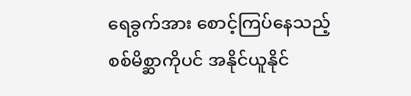ရေခွက်အား စောင့်ကြပ်နေသည့် စစ်မိစ္ဆာကိုပင် အနိုင်ယူနိုင်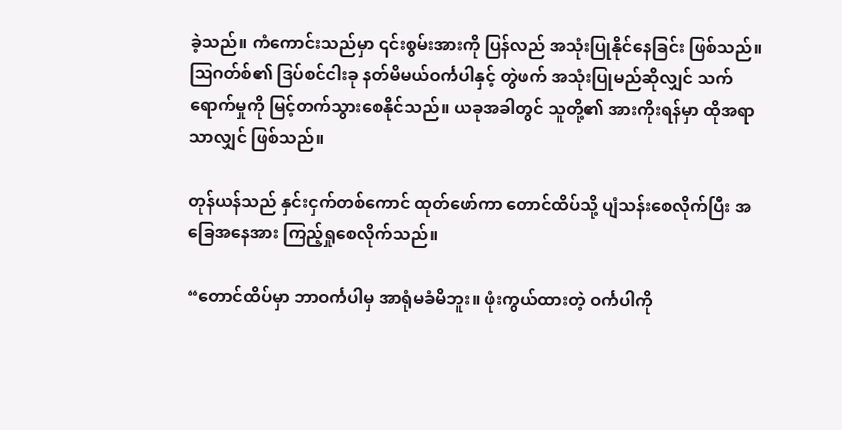ခဲ့သည်။ ကံကောင်းသည်မှာ ၎င်းစွမ်းအားကို ပြန်လည် အသုံးပြုနိုင်နေခြင်း ဖြစ်သည်။ ဩဂတ်စ်၏ ဒြပ်စင်ငါးခု နတ်မိမယ်ဝင်္ကပါနှင့် တွဲဖက် အသုံးပြုမည်ဆိုလျှင် သက်ရောက်မှုကို မြင့်တက်သွားစေနိုင်သည်။ ယခုအခါတွင် သူတို့၏ အားကိုးရန်မှာ ထိုအရာသာလျှင် ဖြစ်သည်။

တုန်ယန်သည် နှင်းငှက်တစ်ကောင် ထုတ်ဖော်ကာ တောင်ထိပ်သို့ ပျံသန်းစေလိုက်ပြီး အခြေအနေအား ကြည့်ရှုစေလိုက်သည်။

“တောင်ထိပ်မှာ ဘာဝင်္ကပါမှ အာရုံမခံမိဘူး။ ဖုံးကွယ်ထားတဲ့ ဝင်္ကပါကို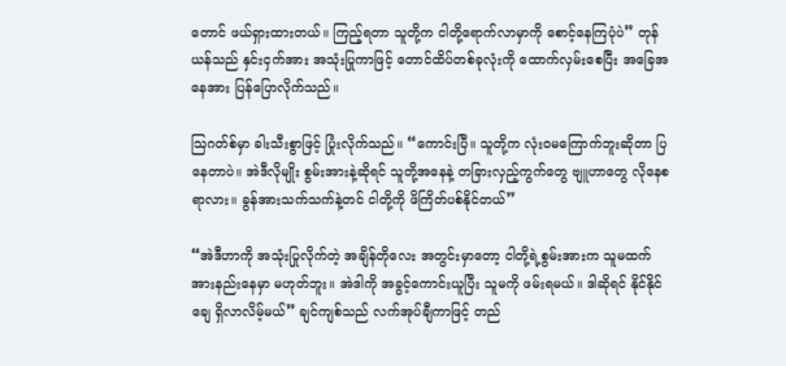တောင် ဖယ်ရှားထားတယ်။ ကြည့်ရတာ သူတို့က ငါတို့ရောက်လာမှာကို စောင့်နေကြပုံပဲ” တုန်ယန်သည် နှင်းငှက်အား အသုံးပြုကာဖြင့် တောင်ထိပ်တစ်ခုလုံးကို ထောက်လှမ်းစေပြီး အခြေအနေအား ပြန်ပြောလိုက်သည်။

ဩဂတ်စ်မှာ ခါးသီးစွာဖြင့် ပြုံးလိုက်သည်။ “ကောင်းပြီ။ သူတို့က လုံးဝမကြောက်ဘူးဆိုတာ ပြနေတာပဲ။ အဲဒီလိုမျိုး စွမ်းအားနဲ့ဆိုရင် သူတို့အနေနဲ့ တခြားလှည့်ကွက်တွေ ဗျူဟာတွေ လိုနေစရာလား။ ခွန်အားသက်သက်နဲ့တင် ငါတို့ကို ဖိကြိတ်ပစ်နိုင်တယ်”

“အဲဒီဟာကို အသုံးပြုလိုက်တဲ့ အချိန်တိုလေး အတွင်းမှာတော့ ငါတို့ရဲ့စွမ်းအားက သူမထက် အားနည်းနေမှာ မဟုတ်ဘူး။ အဲဒါကို အခွင့်ကောင်းယူပြီး သူမကို ဖမ်းရမယ်။ ဒါဆိုရင် နိုင်နိုင်ချေ ရှိလာလိမ့်မယ်” ချင်ကျစ်သည် လက်အုပ်ချီကာဖြင့် တည်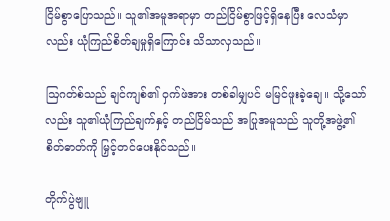ငြိမ်စွာပြောသည်။ သူ၏အမူအရာမှာ တည်ငြိမ်စွာဖြင့်ရှိနေပြီး လေသံမှာလည်း ယုံကြည်စိတ်ချမှုရှိကြောင်း သိသာလှသည်။

ဩဂတ်စ်သည် ချင်ကျစ်၏ ဝှက်ဖဲအား တစ်ခါမျှပင် မမြင်ဖူးခဲ့ချေ။ သို့သော်လည်း သူ၏ယုံကြည်ချက်နှင့် တည်ငြိမ်သည် အပြုအမူသည် သူတို့အဖွဲ့၏ စိတ်ဓာတ်ကို မြှင့်တင်ပေးနိုင်သည်။

တိုက်ပွဲဗျူ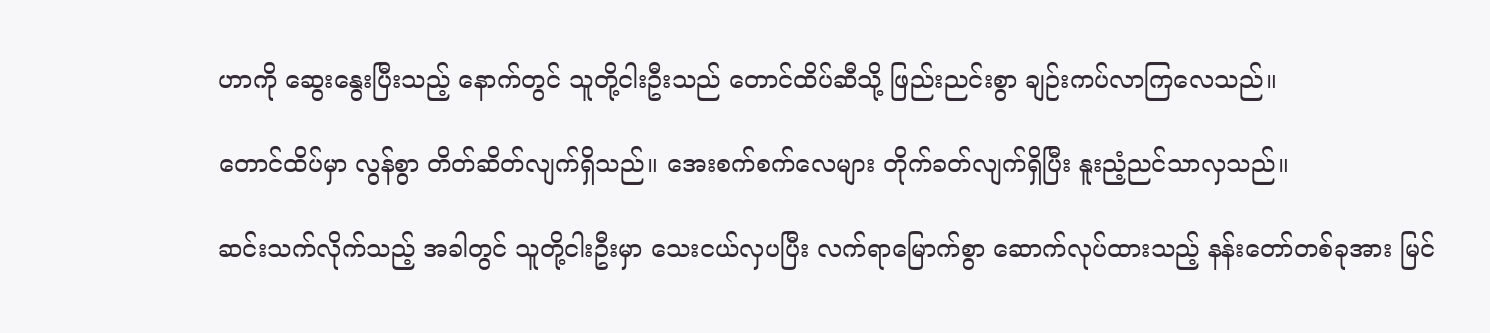ဟာကို ဆွေးနွေးပြီးသည့် နောက်တွင် သူတို့ငါးဦးသည် တောင်ထိပ်ဆီသို့ ဖြည်းညင်းစွာ ချဉ်းကပ်လာကြလေသည်။

တောင်ထိပ်မှာ လွန်စွာ တိတ်ဆိတ်လျက်ရှိသည်။ အေးစက်စက်လေများ တိုက်ခတ်လျက်ရှိပြီး နူးညံ့ညင်သာလှသည်။

ဆင်းသက်လိုက်သည့် အခါတွင် သူတို့ငါးဦးမှာ သေးငယ်လှပပြီး လက်ရာမြောက်စွာ ဆောက်လုပ်ထားသည့် နန်းတော်တစ်ခုအား မြင်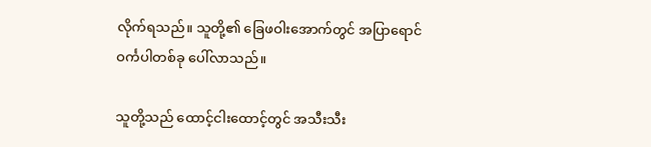လိုက်ရသည်။ သူတို့၏ ခြေဖဝါးအောက်တွင် အပြာရောင် ဝင်္ကပါတစ်ခု ပေါ်လာသည်။

သူတို့သည် ထောင့်ငါးထောင့်တွင် အသီးသီး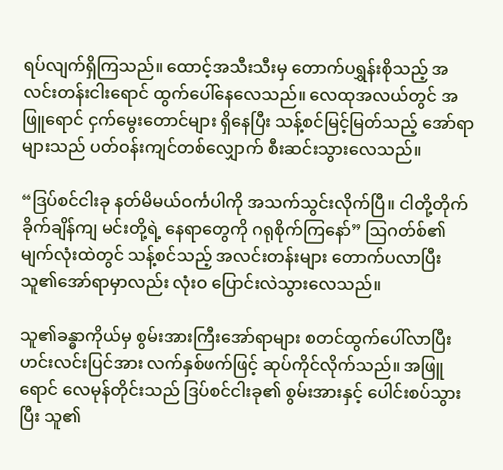ရပ်လျက်ရှိကြသည်။ ထောင့်အသီးသီးမှ တောက်ပရွှန်းစိုသည့် အလင်းတန်းငါးရောင် ထွက်ပေါ်နေလေသည်။ လေထုအလယ်တွင် အဖြူရောင် ငှက်မွေးတောင်များ ရှိနေပြီး သန့်စင်မြင့်မြတ်သည့် အော်ရာများသည် ပတ်ဝန်းကျင်တစ်လျှောက် စီးဆင်းသွားလေသည်။

“ဒြပ်စင်ငါးခု နတ်မိမယ်ဝင်္ကပါကို အသက်သွင်းလိုက်ပြီ။ ငါတို့တိုက်ခိုက်ချိန်ကျ မင်းတို့ရဲ့ နေရာတွေကို ဂရုစိုက်ကြနော်” ဩဂတ်စ်၏ မျက်လုံးထဲတွင် သန့်စင်သည့် အလင်းတန်းများ တောက်ပလာပြီး သူ၏အော်ရာမှာလည်း လုံးဝ ပြောင်းလဲသွားလေသည်။

သူ၏ခန္ဓာကိုယ်မှ စွမ်းအားကြီးအော်ရာများ စတင်ထွက်ပေါ်လာပြီး ဟင်းလင်းပြင်အား လက်နှစ်ဖက်ဖြင့် ဆုပ်ကိုင်လိုက်သည်။ အဖြူရောင် လေမုန်တိုင်းသည် ဒြပ်စင်ငါးခု၏ စွမ်းအားနှင့် ပေါင်းစပ်သွားပြီး သူ၏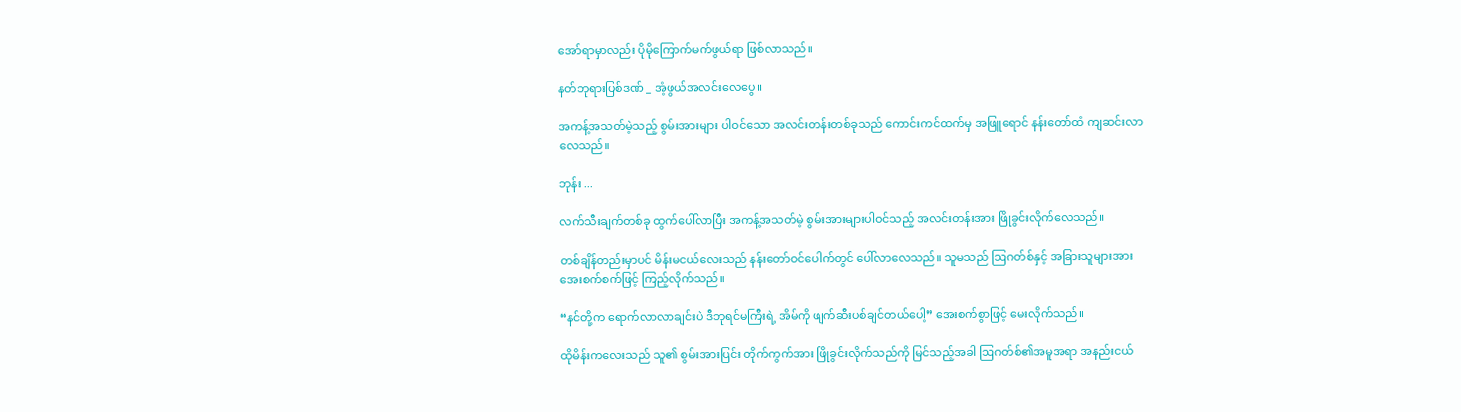အော်ရာမှာလည်း ပိုမိုကြောက်မက်ဖွယ်ရာ ဖြစ်လာသည်။

နတ်ဘုရားပြစ်ဒဏ် _ အံ့ဖွယ်အလင်းလေပွေ။

အကန့်အသတ်မဲ့သည့် စွမ်းအားများ ပါဝင်သော အလင်းတန်းတစ်ခုသည် ကောင်းကင်ထက်မှ အဖြူရောင် နန်းတော်ထံ ကျဆင်းလာလေသည်။

ဘုန်း ...

လက်သီးချက်တစ်ခု ထွက်ပေါ်လာပြီး အကန့်အသတ်မဲ့ စွမ်းအားများပါဝင်သည့် အလင်းတန်းအား ဖြိုခွင်းလိုက်လေသည်။

တစ်ချိန်တည်းမှာပင် မိန်းမငယ်လေးသည် နန်းတော်ဝင်ပေါက်တွင် ပေါ်လာလေသည်။ သူမသည် ဩဂတ်စ်နှင့် အခြားသူများအား အေးစက်စက်ဖြင့် ကြည့်လိုက်သည်။

“နင်တို့က ရောက်လာလာချင်းပဲ ဒီဘုရင်မကြီးရဲ့ အိမ်ကို ဖျက်ဆီးပစ်ချင်တယ်ပေါ့” အေးစက်စွာဖြင့် မေးလိုက်သည်။

ထိုမိန်းကလေးသည် သူ၏ စွမ်းအားပြင်း တိုက်ကွက်အား ဖြိုခွင်းလိုက်သည်ကို မြင်သည့်အခါ ဩဂတ်စ်၏အမူအရာ အနည်းငယ်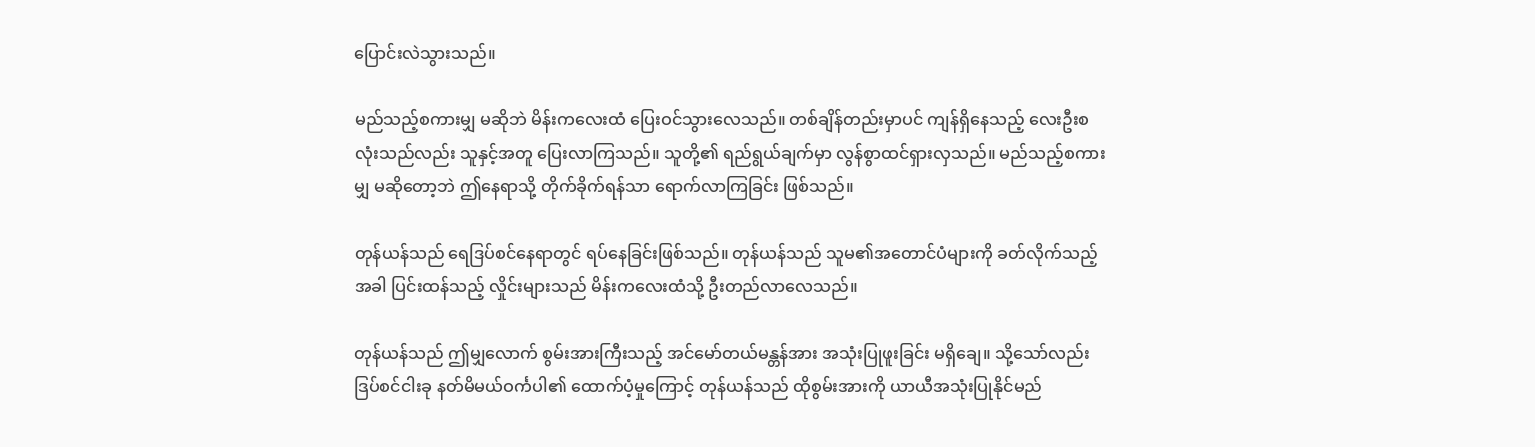ပြောင်းလဲသွားသည်။

မည်သည့်စကားမျှ မဆိုဘဲ မိန်းကလေးထံ ပြေးဝင်သွားလေသည်။ တစ်ချိန်တည်းမှာပင် ကျန်ရှိနေသည့် လေးဦးစလုံးသည်လည်း သူနှင့်အတူ ပြေးလာကြသည်။ သူတို့၏ ရည်ရွယ်ချက်မှာ လွန်စွာထင်ရှားလှသည်။ မည်သည့်စကားမျှ မဆိုတော့ဘဲ ဤနေရာသို့ တိုက်ခိုက်ရန်သာ ရောက်လာကြခြင်း ဖြစ်သည်။

တုန်ယန်သည် ရေဒြပ်စင်နေရာတွင် ရပ်နေခြင်းဖြစ်သည်။ တုန်ယန်သည် သူမ၏အတောင်ပံများကို ခတ်လိုက်သည့်အခါ ပြင်းထန်သည့် လှိုင်းများသည် မိန်းကလေးထံသို့ ဦးတည်လာလေသည်။

တုန်ယန်သည် ဤမျှလောက် စွမ်းအားကြီးသည့် အင်မော်တယ်မန္တန်အား အသုံးပြုဖူးခြင်း မရှိချေ။ သို့သော်လည်း ဒြပ်စင်ငါးခု နတ်မိမယ်ဝင်္ကပါ၏ ထောက်ပံ့မှုကြောင့် တုန်ယန်သည် ထိုစွမ်းအားကို ယာယီအသုံးပြုနိုင်မည်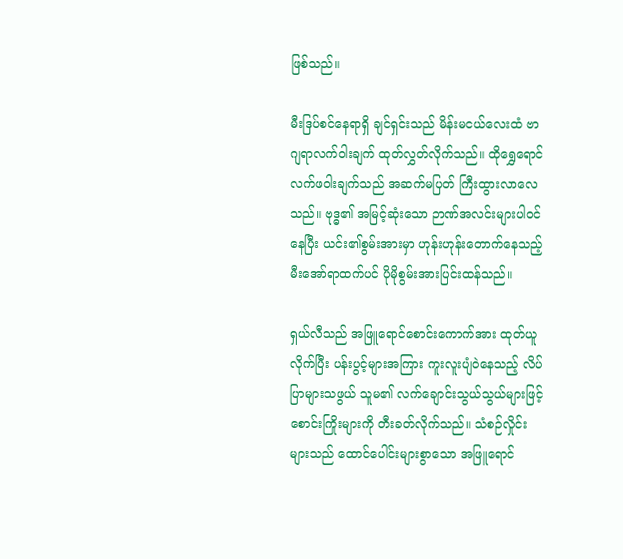ဖြစ်သည်။

မီးဒြပ်စင်နေရာရှိ ချင်ရှင်းသည် မိန်းမငယ်လေးထံ ဗာဂျရာလက်ဝါးချက် ထုတ်လွှတ်လိုက်သည်။ ထိုရွှေရောင် လက်ဖဝါးချက်သည် အဆက်မပြတ် ကြီးထွားလာလေသည်။ ဗုဒ္ဓ၏ အမြင့်ဆုံးသော ဉာဏ်အလင်းများပါဝင်နေပြီး ယင်း၏စွမ်းအားမှာ ဟုန်းဟုန်းတောက်နေသည့် မီးအော်ရာထက်ပင် ပိုမိုစွမ်းအားပြင်းထန်သည်။

ရှယ်လီသည် အဖြူရောင်စောင်းကောက်အား ထုတ်ယူလိုက်ပြီး ပန်းပွင့်များအကြား ကူးလူးပျံဝဲနေသည့် လိပ်ပြာများသဖွယ် သူမ၏ လက်ချောင်းသွယ်သွယ်များဖြင့် စောင်းကြိုးများကို တီးခတ်လိုက်သည်။ သံစဉ်လှိုင်းများသည် ထောင်ပေါင်းများစွာသော အဖြူရောင်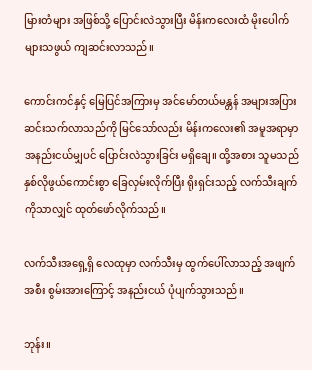မြားတံများ အဖြစ်သို့ ပြောင်းလဲသွားပြီး မိန်းကလေးထံ မိုးပေါက်များသဖွယ် ကျဆင်းလာသည်။

ကောင်းကင်နှင့် မြေပြင်အကြားမှ အင်မော်တယ်မန္တန် အများအပြား ဆင်းသက်လာသည်ကို မြင်သော်လည်း မိန်းကလေး၏ အမူအရာမှာ အနည်းငယ်မျှပင် ပြောင်းလဲသွားခြင်း မရှိချေ။ ထို့အစား သူမသည် နှစ်လိုဖွယ်ကောင်းစွာ ခြေလှမ်းလိုက်ပြီး ရိုးရှင်းသည့် လက်သီးချက်ကိုသာလျှင် ထုတ်ဖော်လိုက်သည်။

လက်သီးအရှေ့ရှိ လေထုမှာ လက်သီးမှ ထွက်ပေါ်လာသည့် အဖျက်အစီး စွမ်းအားကြောင့် အနည်းငယ် ပုံပျက်သွားသည်။

ဘုန်း။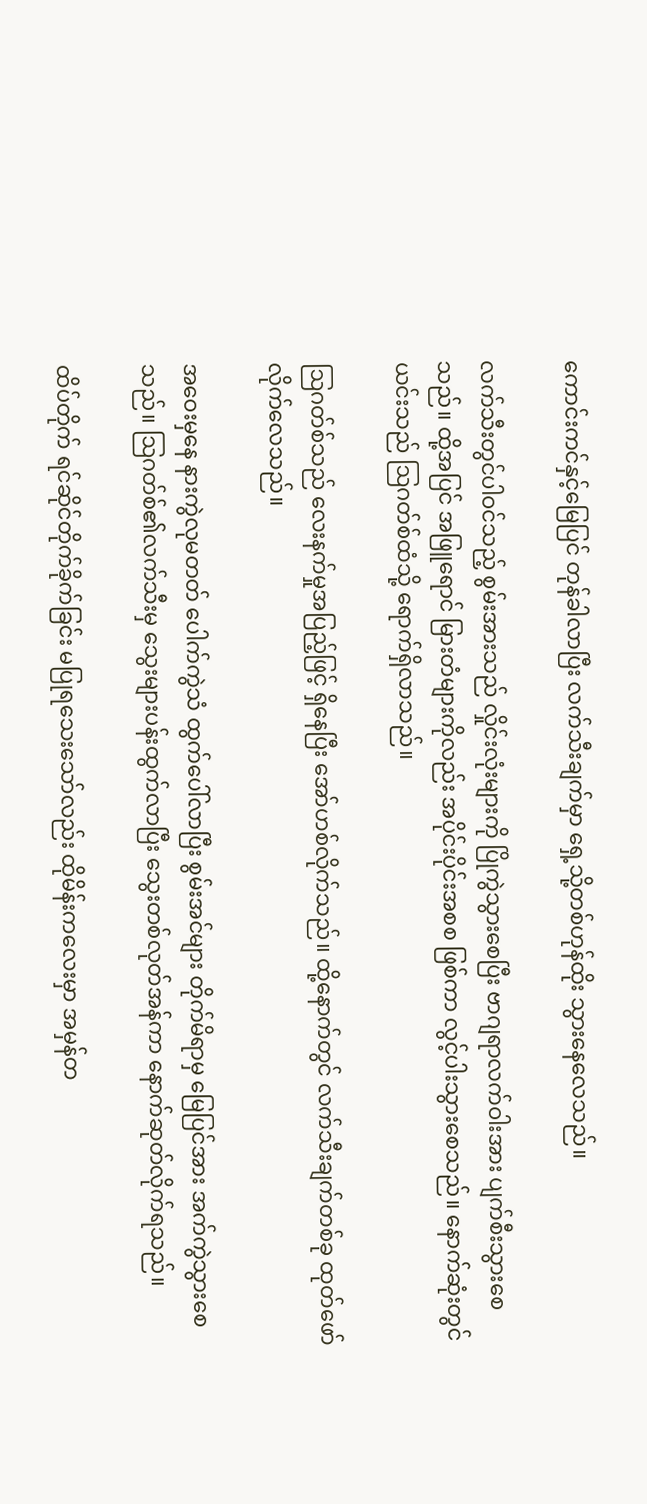ကောင်းကင်နှင့်မြေပြင် တုန်ခါလာပြီး လက်သီးချက်မှာ ရှေ့သို့တစ်ဟုန်ထိုး သွားနေလေသည်။

လက်သီးတွင်ပါဝင်သည့် စွမ်းအားသည် လှိုင်းလုံးများကို ပြိုကွဲသွားစေပြီး ဗာဂျရာလက်ဝါးအား ပျက်စီးသွားစေသည်။ ထို့အပြင် အဖြူရောင် မြားတံများကိုလည်း အပိုင်းပိုင်းအစစ ဖြစ်ကာ လွင့်ပါးသွားစေသည်။ နောက်ဆုံးတွင် ယင်းသည် ဩဂတ်စ်ထံသို့ ရောက်ရှိလာသည်။

ဩဂတ်စ်သည် လေးနက်မှုအပြည့်ဖြင့် ရှိနေပြီး အော်ဟစ်လိုက်သည်။ ထို့နောက်တွင် လက်သီးချက်တစ်ခု ထုတ်ဖော်လိုက်လေသည်။

အဝေးမှနေ နားကွဲလုမတတ် ပေါက်ကွဲသံ ထွက်ပေါ်လာပြီး စွမ်းအင်များ တိုက်မိရာမှ မြေပြင်အား အက်ကွဲသွားစေသည်။ ဩဂတ်စ်၏လက်သီးမှ သွေးများပန်းထွက်လာပြီး သွေးတစ်လုတ်အန်ကာ နောက်ဆုတ်လိုက်ရသည်။

ထိပ်တိုက် ရင်ဆိုင်တိုက်ခိုက်ခြင်း မပြုရသေးသော်လည်း ထိုမိန်းကလေးမှာ အမှန်တ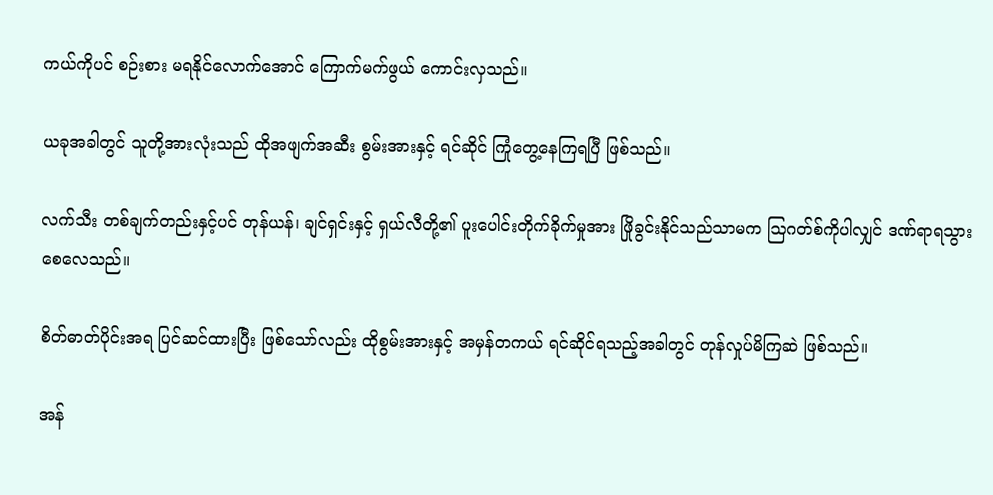ကယ်ကိုပင် စဉ်းစား မရနိုင်လောက်အောင် ကြောက်မက်ဖွယ် ကောင်းလှသည်။

ယခုအခါတွင် သူတို့အားလုံးသည် ထိုအဖျက်အဆီး စွမ်းအားနှင့် ရင်ဆိုင် ကြုံတွေ့နေကြရပြီ ဖြစ်သည်။

လက်သီး တစ်ချက်တည်းနှင့်ပင် တုန်ယန်၊ ချင်ရှင်းနှင့် ရှယ်လီတို့၏ ပူးပေါင်းတိုက်ခိုက်မှုအား ဖြိုခွင်းနိုင်သည်သာမက ဩဂတ်စ်ကိုပါလျှင် ဒဏ်ရာရသွားစေလေသည်။

စိတ်ဓာတ်ပိုင်းအရ ပြင်ဆင်ထားပြီး ဖြစ်သော်လည်း ထိုစွမ်းအားနှင့် အမှန်တကယ် ရင်ဆိုင်ရသည့်အခါတွင် တုန်လှုပ်မိကြဆဲ ဖြစ်သည်။

အန်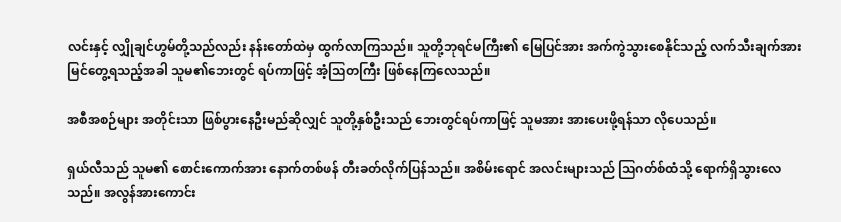လင်းနှင့် လျှိုချင်ဟွမ်တို့သည်လည်း နန်းတော်ထဲမှ ထွက်လာကြသည်။ သူတို့ဘုရင်မကြီး၏ မြေပြင်အား အက်ကွဲသွားစေနိုင်သည့် လက်သီးချက်အား မြင်တွေ့ရသည့်အခါ သူမ၏ဘေးတွင် ရပ်ကာဖြင့် အံ့ဩတကြီး ဖြစ်နေကြလေသည်။

အစီအစဉ်များ အတိုင်းသာ ဖြစ်ပွားနေဦးမည်ဆိုလျှင် သူတို့နှစ်ဦးသည် ဘေးတွင်ရပ်ကာဖြင့် သူမအား အားပေးဖို့ရန်သာ လိုပေသည်။

ရှယ်လီသည် သူမ၏ စောင်းကောက်အား နောက်တစ်ဖန် တီးခတ်လိုက်ပြန်သည်။ အစိမ်းရောင် အလင်းများသည် ဩဂတ်စ်ထံသို့ ရောက်ရှိသွားလေသည်။ အလွန်အားကောင်း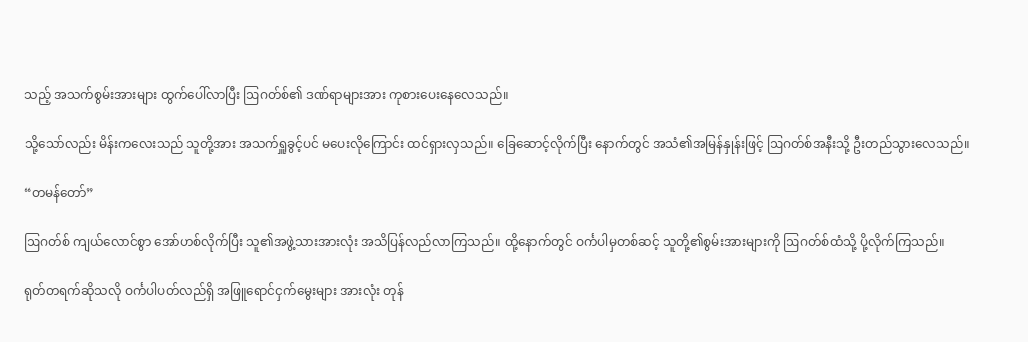သည့် အသက်စွမ်းအားများ ထွက်ပေါ်လာပြီး ဩဂတ်စ်၏ ဒဏ်ရာများအား ကုစားပေးနေလေသည်။

သို့သော်လည်း မိန်းကလေးသည် သူတို့အား အသက်ရှူခွင့်ပင် မပေးလိုကြောင်း ထင်ရှားလှသည်။ ခြေဆောင့်လိုက်ပြီး နောက်တွင် အသံ၏အမြန်နှုန်းဖြင့် ဩဂတ်စ်အနီးသို့ ဦးတည်သွားလေသည်။

“တမန်တော်”

ဩဂတ်စ် ကျယ်လောင်စွာ အော်ဟစ်လိုက်ပြီး သူ၏အဖွဲ့သားအားလုံး အသိပြန်လည်လာကြသည်။ ထို့နောက်တွင် ဝင်္ကပါမှတစ်ဆင့် သူတို့၏စွမ်းအားများကို ဩဂတ်စ်ထံသို့ ပို့လိုက်ကြသည်။

ရုတ်တရက်ဆိုသလို ဝင်္ကပါပတ်လည်ရှိ အဖြူရောင်ငှက်မွေးများ အားလုံး တုန်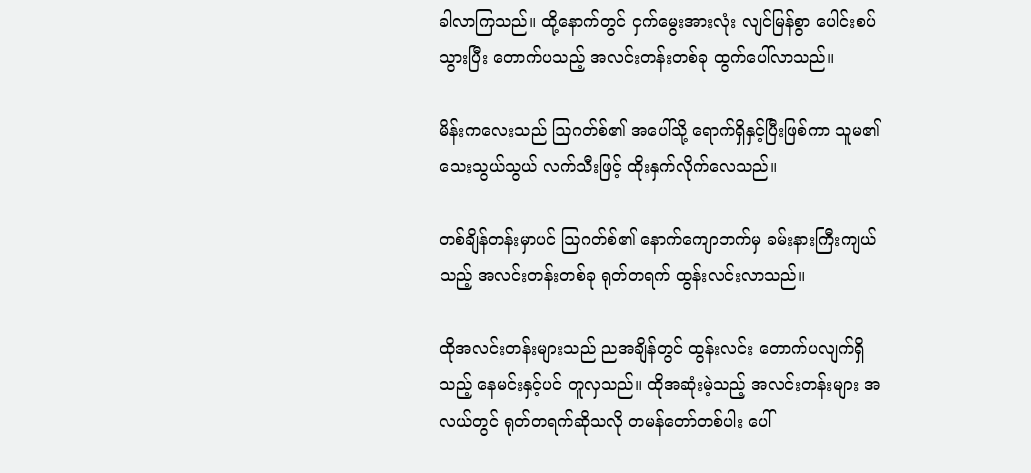ခါလာကြသည်။ ထို့နောက်တွင် ငှက်မွေးအားလုံး လျင်မြန်စွာ ပေါင်းစပ်သွားပြီး တောက်ပသည့် အလင်းတန်းတစ်ခု ထွက်ပေါ်လာသည်။

မိန်းကလေးသည် ဩဂတ်စ်၏ အပေါ်သို့ ရောက်ရှိနှင့်ပြီးဖြစ်ကာ သူမ၏ သေးသွယ်သွယ် လက်သီးဖြင့် ထိုးနှက်လိုက်လေသည်။

တစ်ချိန်တန်းမှာပင် ဩဂတ်စ်၏ နောက်ကျောဘက်မှ ခမ်းနားကြီးကျယ်သည့် အလင်းတန်းတစ်ခု ရုတ်တရက် ထွန်းလင်းလာသည်။

ထိုအလင်းတန်းများသည် ညအချိန်တွင် ထွန်းလင်း တောက်ပလျက်ရှိသည့် နေမင်းနှင့်ပင် တူလှသည်။ ထိုအဆုံးမဲ့သည့် အလင်းတန်းများ အလယ်တွင် ရုတ်တရက်ဆိုသလို တမန်တော်တစ်ပါး ပေါ်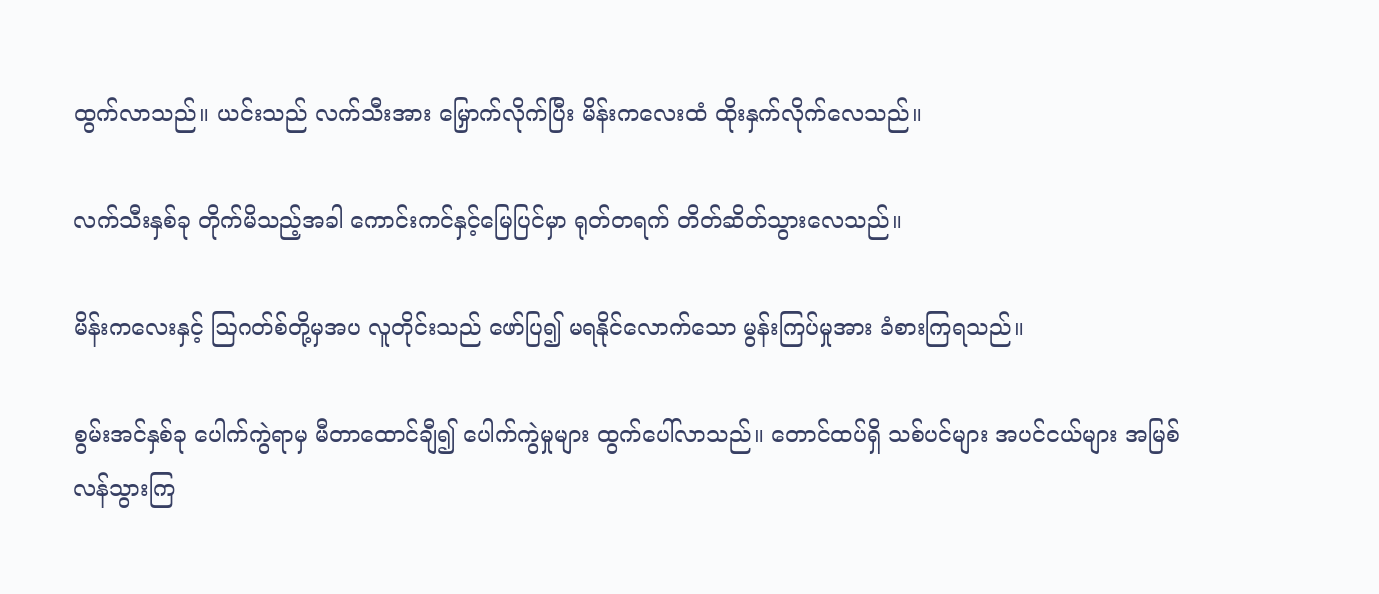ထွက်လာသည်။ ယင်းသည် လက်သီးအား မြှောက်လိုက်ပြီး မိန်းကလေးထံ ထိုးနှက်လိုက်လေသည်။

လက်သီးနှစ်ခု တိုက်မိသည့်အခါ ကောင်းကင်နှင့်မြေပြင်မှာ ရုတ်တရက် တိတ်ဆိတ်သွားလေသည်။

မိန်းကလေးနှင့် ဩဂတ်စ်တို့မှအပ လူတိုင်းသည် ဖော်ပြ၍ မရနိုင်လောက်သော မွန်းကြပ်မှုအား ခံစားကြရသည်။

စွမ်းအင်နှစ်ခု ပေါက်ကွဲရာမှ မီတာထောင်ချီ၍ ပေါက်ကွဲမှုများ ထွက်ပေါ်လာသည်။ တောင်ထပ်ရှိ သစ်ပင်များ အပင်ငယ်များ အမြစ်လန်သွားကြ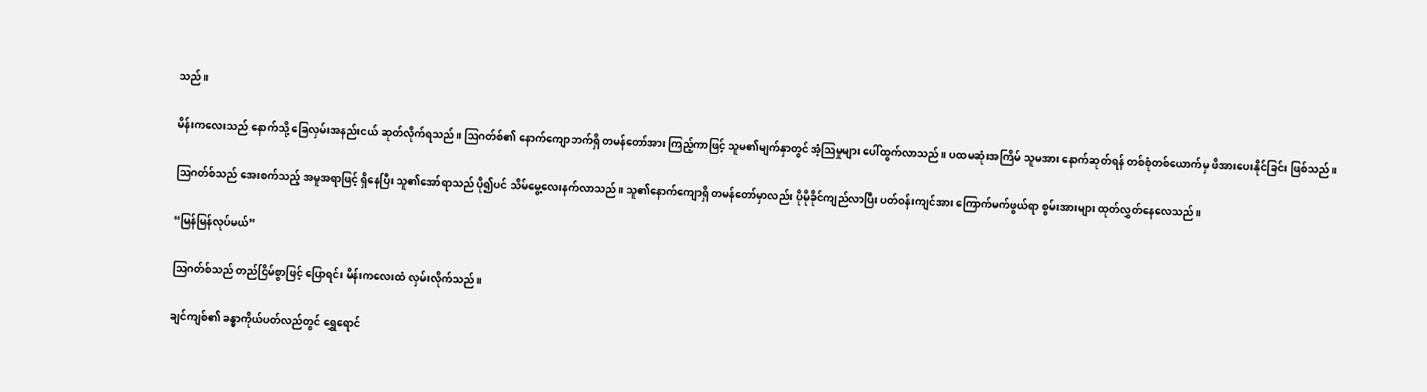သည်။

မိန်းကလေးသည် နောက်သို့ ခြေလှမ်းအနည်းငယ် ဆုတ်လိုက်ရသည်။ ဩဂတ်စ်၏ နောက်ကျောဘက်ရှိ တမန်တော်အား ကြည့်ကာဖြင့် သူမ၏မျက်နှာတွင် အံ့ဩမှုများ ပေါ်ထွက်လာသည်။ ပထမဆုံးအကြိမ် သူမအား နောက်ဆုတ်ရန် တစ်စုံတစ်ယောက်မှ ဖိအားပေးနိုင်ခြင်း ဖြစ်သည်။

ဩဂတ်စ်သည် အေးစက်သည့် အမူအရာဖြင့် ရှိနေပြီး သူ၏အော်ရာသည် ပို၍ပင် သိမ်မွေ့လေးနက်လာသည်။ သူ၏နောက်ကျောရှိ တမန်တော်မှာလည်း ပိုမိုခိုင်ကျည်လာပြီး ပတ်ဝန်းကျင်အား ကြောက်မက်ဖွယ်ရာ စွမ်းအားများ ထုတ်လွှတ်နေလေသည်။

“မြန်မြန်လုပ်မယ်”

ဩဂတ်စ်သည် တည်ငြိမ်စွာဖြင့် ပြောရင်း မိန်းကလေးထံ လှမ်းလိုက်သည်။

ချင်ကျစ်၏ ခန္ဓာကိုယ်ပတ်လည်တွင် ရွှေရောင်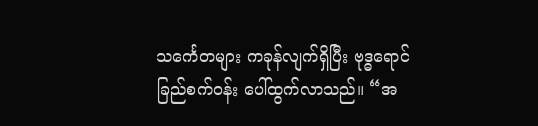သင်္ကေတများ ကခုန်လျက်ရှိပြီး ဗုဒ္ဓရောင်ခြည်စက်ဝန်း ပေါ်ထွက်လာသည်။ “အ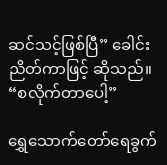ဆင်သင့်ဖြစ်ပြီ” ခေါင်းညိတ်ကာဖြင့် ဆိုသည်။ “စလိုက်တာပေါ့”

ရွှေသောက်တော်ရေခွက်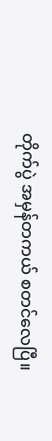တိုက်ပွဲ အမှန်တကယ် စတင်လေပြီ။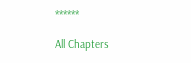******

All Chapters